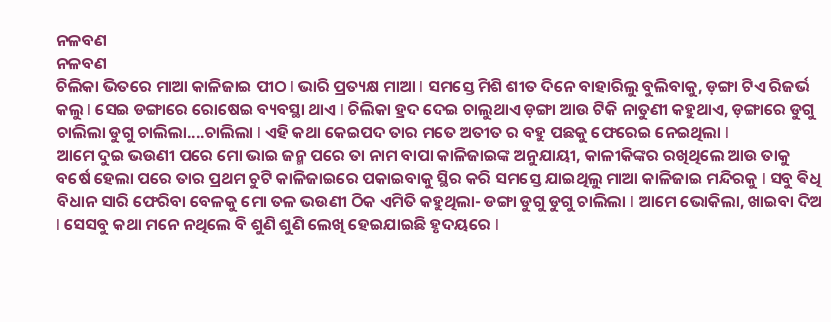ନଳବଣ
ନଳବଣ
ଚିଲିକା ଭିତରେ ମାଆ କାଳିଜାଇ ପୀଠ l ଭାରି ପ୍ରତ୍ୟକ୍ଷ ମାଆ l ସମସ୍ତେ ମିଶି ଶୀତ ଦିନେ ବାହାରିଲୁ ବୁଲିବାକୁ, ଡ଼ଙ୍ଗା ଟିଏ ରିଜର୍ଭ କଲୁ l ସେଇ ଡଙ୍ଗାରେ ରୋଷେଇ ବ୍ୟବସ୍ଥା ଥାଏ l ଚିଲିକା ହ୍ରଦ ଦେଇ ଚାଲୁଥାଏ ଡ଼ଙ୍ଗା ଆଉ ଟିକି ନାତୁଣୀ କହୁଥାଏ, ଡ଼ଙ୍ଗାରେ ଡୁଗୁ ଚାଲିଲା ଡୁଗୁ ଚାଲିଲା....ଚାଲିଲା l ଏହି କଥା କେଇପଦ ତାର ମତେ ଅତୀତ ର ବହୁ ପଛକୁ ଫେରେଇ ନେଇଥିଲା l
ଆମେ ଦୁଇ ଭଉଣୀ ପରେ ମୋ ଭାଇ ଜନ୍ମ ପରେ ତା ନାମ ବାପା କାଳିଜାଇଙ୍କ ଅନୁଯାୟୀ, କାଳୀକିଙ୍କର ରଖିଥିଲେ ଆଉ ତାକୁ ବର୍ଷେ ହେଲା ପରେ ତାର ପ୍ରଥମ ଚୁଟି କାଳିଜାଇରେ ପକାଇବାକୁ ସ୍ଥିର କରି ସମସ୍ତେ ଯାଇଥିଲୁ ମାଆ କାଳିଜାଇ ମନ୍ଦିରକୁ l ସବୁ ଵିଧି ବିଧାନ ସାରି ଫେରିବା ବେଳକୁ ମୋ ତଳ ଭଉଣୀ ଠିକ ଏମିତି କହୁଥିଲା- ଡଙ୍ଗା ଡୁଗୁ ଡୁଗୁ ଚାଲିଲା l ଆମେ ଭୋକିଲା, ଖାଇବା ଦିଅ l ସେସବୁ କଥା ମନେ ନଥିଲେ ବି ଶୁଣି ଶୁଣି ଲେଖି ହେଇଯାଇଛି ହୃଦୟରେ l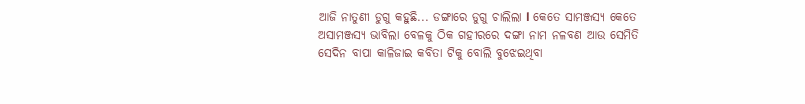ଆଜି ନାତୁଣୀ ଡୁଗୁ କହୁଛି... ଡଙ୍ଗାରେ ଡୁଗୁ ଚାଲିଲା l କେତେ ସାମଞ୍ଜସ୍ୟ କେତେ ଅସାମଞ୍ଜସ୍ୟ ଭାବିଲା ବେଳକୁ ଠିକ ଗହୀରରେ ଦଙ୍ଗା ନାମ ନଳବଣ ଆଉ ସେମିତି ସେଦିନ ବାପା କାଳିଜାଇ କବିତା ଟିକୁ ବୋଲି ବୁଝେଇଥିବା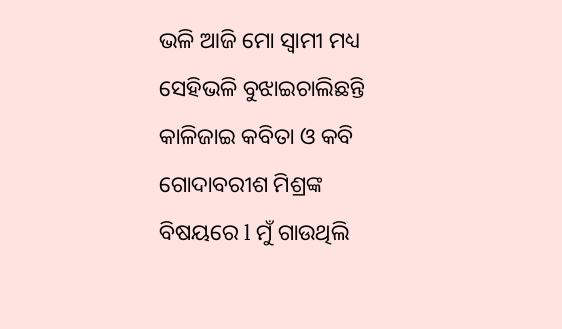ଭଳି ଆଜି ମୋ ସ୍ୱାମୀ ମଧ୍ୟ ସେହିଭଳି ବୁଝାଇଚାଲିଛନ୍ତି କାଳିଜାଇ କବିତା ଓ କବି ଗୋଦାବରୀଶ ମିଶ୍ରଙ୍କ ବିଷୟରେ l ମୁଁ ଗାଉଥିଲି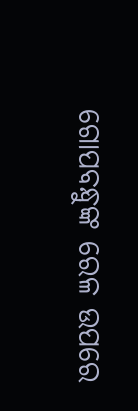ଗୋପବନ୍ଧୁଙ୍କ ରେଳ ଉପରେ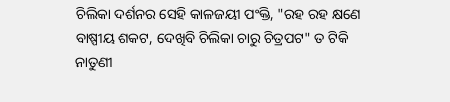ଚିଲିକା ଦର୍ଶନର ସେହି କାଳଜୟୀ ପଂକ୍ତି, "ରହ ରହ କ୍ଷଣେ ବାଷ୍ପୀୟ ଶକଟ, ଦେଖିବି ଚିଲିକା ଚାରୁ ଚିତ୍ରପଟ" ତ ଟିକି ନାତୁଣୀ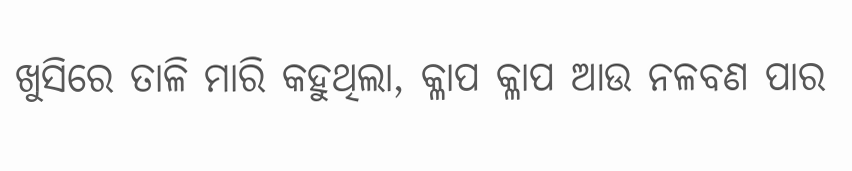ଖୁସିରେ ତାଳି ମାରି କହୁଥିଲା, କ୍ଳାପ କ୍ଳାପ ଆଉ ନଳବଣ ପାର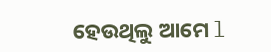ହେଉଥିଲୁ ଆମେ l